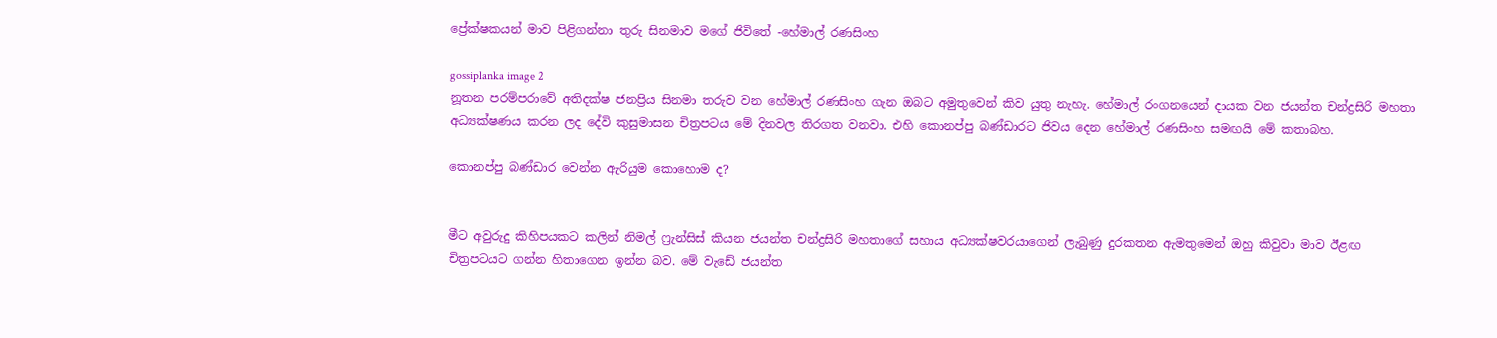ප්‍රේක්ෂකයන් මාව පිළිගන්නා තුරු සිනමාව මගේ ජිවිතේ -හේමාල් රණසිංහ

gossiplanka image 2
නූතන පරම්පරාවේ අතිදක්ෂ ජනප්‍රිය සිනමා තරුව වන හේමාල් රණසිංහ ගැන ඔබට අමුතුවෙන් කිව යුතු නැහැ. හේමාල් රංගනයෙන් දායක වන ජයන්ත චන්ද්‍රසිරි මහතා අධ්‍යක්ෂණය කරන ලද දේවි කුසුමාසන චිත්‍රපටය මේ දිනවල තිරගත වනවා. එහි කොනප්පු බණ්ඩාරට ජිවය දෙන හේමාල් රණසිංහ සමඟයි මේ කතාබහ.

කොනප්පු බණ්ඩාර වෙන්න ඇරියුම කොහොම ද?


මීට අවුරුදු කිහිපයකට කලින් නිමල් ෆ්‍රැන්සිස් කියන ජයන්ත චන්ද්‍රසිරි මහතාගේ සහාය අධ්‍යක්ෂවරයාගෙන් ලැබුණු දුරකතන ඇමතුමෙන් ඔහු කිවුවා මාව ඊළඟ චිත්‍රපටයට ගන්න හිතාගෙන ඉන්න බව. මේ වැඩේ ජයන්ත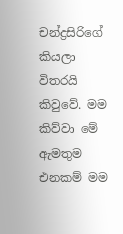චන්ද්‍රසිරිගේ කියලා විතරයි කිවුවේ. මම කිව්වා මේ ඇමතුම එනකම් මම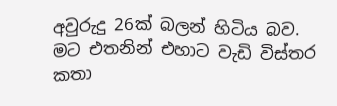අවුරුදු 26ක් බලන් හිටිය බව. මට එතනින් එහාට වැඩි විස්තර කතා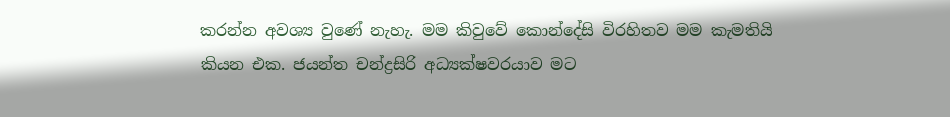කරන්න අවශ්‍ය වුණේ නැහැ. මම කිවුවේ කොන්දේසි විරහිතව මම කැමතියි කියන එක. ජයන්ත චන්ද්‍රසිරි අධ්‍යක්ෂවරයාව මට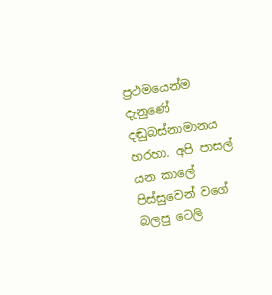ප්‍රථමයෙන්ම දැනුණේ දඬුබස්නාමානය හරහා. අපි පාසල් යන කාලේ පිස්සුවෙන් වගේ බලපු ටෙලි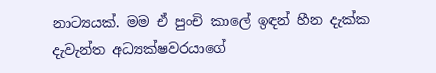නාට්‍යයක්. මම ඒ පුංචි කාලේ ඉඳන් හීන දැක්ක දැවැන්ත අධ්‍යක්ෂවරයාගේ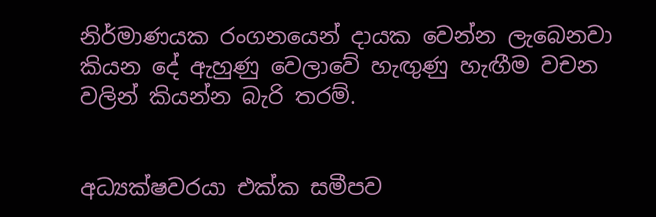නිර්මාණයක රංගනයෙන් දායක වෙන්න ලැබෙනවා කියන දේ ඇහුණු වෙලාවේ හැඟුණු හැඟීම වචන වලින් කියන්න බැරි තරම්.


අධ්‍යක්ෂවරයා එක්ක සමීපව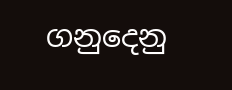ගනුදෙනු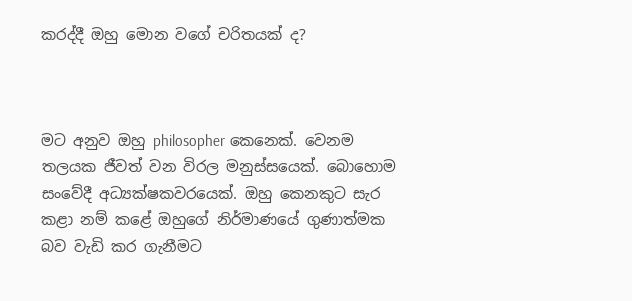කරද්දී ඔහු මොන වගේ චරිතයක් ද?



මට අනුව ඔහු philosopher කෙනෙක්. වෙනම තලයක ජීවත් වන විරල මනුස්සයෙක්. බොහොම සංවේදී අධ්‍යක්ෂකවරයෙක්. ඔහු කෙන‍කුට සැර කළා නම් කළේ ඔහුගේ නිර්මාණයේ ගුණාත්මක බව වැඩි කර ගැනීමට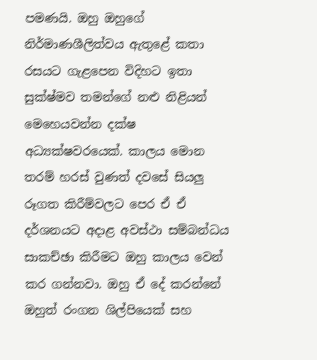පමණයි. ඔහු ඔහුගේ නිර්මාණශීලිත්වය ඇතුළේ කතා රසයට ගැළපෙන විදිහට ඉතා සුක්ෂ්මව තමන්ගේ නළු නිළියන් මෙහෙයවන්න දක්ෂ අධ්‍යක්ෂවරයෙක්. කාලය මොන තරම් හරස් වුණත් දවසේ සියලු රූගත කිරීම්වලට පෙර ඒ ඒ දර්ශනයට අදාළ අවස්ථා සම්බන්ධය සාකච්ඡා කිරීමට ඔහු කාලය වෙන් කර ගන්නවා. ඔහු ඒ දේ කරන්නේ ඔහුත් රංගන ශිල්පියෙක් සහ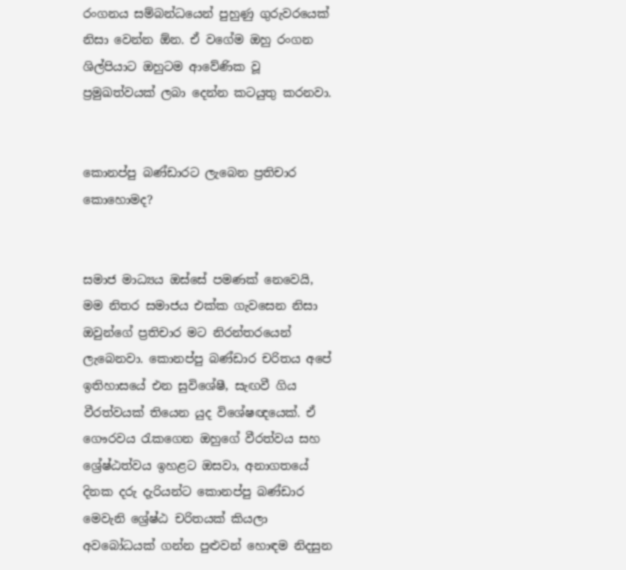රංගනය සම්බන්ධයෙන් පුහුණු ගුරුවරයෙක් නිසා වෙන්න ඕන. ඒ වගේම ඔහු රංගන ශිල්පියාට ඔහුටම ආවේණික වූ ප්‍රමුඛත්වයක් ලබා දෙන්න කටයුතු කරනවා.


කොනප්පු බණ්ඩාරට ලැබෙන ප්‍රතිචාර කොහොමද?


සමාජ මාධ්‍යය ඔස්සේ පමණක් නෙවෙයි, මම නිතර සමාජය එක්ක ගැවසෙන නිසා ඔවුන්ගේ ප්‍රතිචාර මට නිරන්තරයෙන් ලැබෙනවා. කොනප්පු බණ්ඩාර චරිතය අපේ ඉතිහාසයේ එන සුවිශේෂී, සැඟවී ගිය වීරත්වයක් තියෙන යුද විශේෂඥයෙක්. ඒ ගෞරවය රැකගෙන ඔහුගේ වීරත්වය සහ ශ්‍රේෂ්ඨත්වය ඉහළට ඔසවා, අනාගතයේ දිනක දරු දැරියන්ට කොනප්පු බණ්ඩාර මෙවැනි ශ්‍රේෂ්ඨ චරිතයක් කියලා අවබෝධයක් ගන්න පුළුවන් හොඳම නිදසුන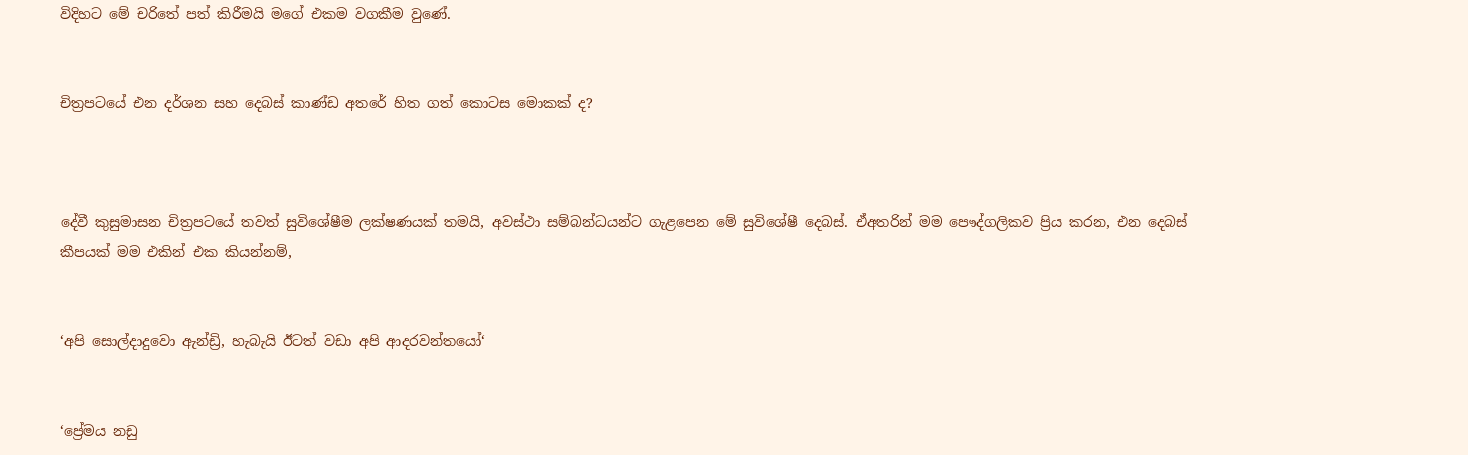විදිහට මේ චරිතේ පත් කිරීමයි මගේ එකම වගකීම වුණේ.


චිත්‍රපටයේ එන දර්ශන සහ දෙබස් කාණ්ඩ අතරේ හිත ගත් කොටස මොකක් ද?



දේවී කුසුමාසන චිත්‍රපටයේ තවත් සුවිශේෂීම ලක්ෂණයක් තමයි, අවස්ථා සම්බන්ධයන්ට ගැළපෙන මේ සුවිශේෂී දෙබස්. ඒඅතරින් මම පෞද්ගලිකව ප්‍රිය කරන, එන දෙබස් කීපයක් මම එකින් එක කියන්නම්,


‘අපි සොල්දාදුවො ඇන්ඩ්‍රි, හැබැයි ඊටත් වඩා අපි ආදරවන්තයෝ‘


‘ප්‍රේමය නඩු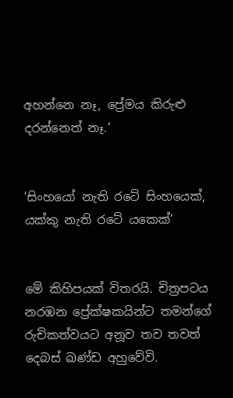අහන්නෙ නෑ, ප්‍රේමය කිරුළු දරන්නෙත් නෑ.‘


‘සිංහයෝ නැති රටේ සිංහයෙක්, යක්කු නැති රටේ යකෙක්‘


මේ කිහිපයක් විතරයි. චිත්‍රපටය නරඹන ප්‍රේක්ෂකයින්ට තමන්ගේ රුචිකත්වයට අනූව තව තවත් දෙබස් ඛණ්ඩ අහුවේවි.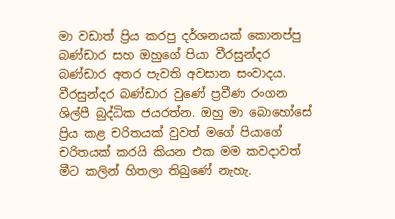මා වඩාත් ප්‍රිය කරපු දර්ශනයක් කොනප්පු බණ්ඩාර සහ ඔහුගේ පියා වීරසුන්දර බණ්ඩාර අතර පැවති අවසාන සංවාදය. වීරසුන්දර බණ්ඩාර වුණේ ප්‍රවීණ රංගන ශිල්පී බුද්ධික ජයරත්න. ඔහු මා බොහෝසේ ප්‍රිය කළ චරිතයක් වුවත් මගේ පියාගේ චරිතයක් කරයි කියන එක මම කවදාවත් මීට කලින් හිතලා තිබුණේ නැහැ.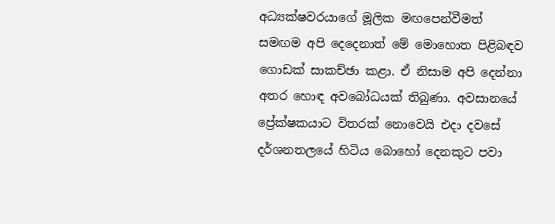අධ්‍යක්ෂවරයාගේ මූලික මඟපෙන්වීමත් සමඟම අපි දෙදෙනාත් මේ මොහොත පිළිබඳව ගොඩක් සාකච්ඡා කළා. ඒ නිසාම අපි දෙන්නා අතර හොඳ අවබෝධයක් තිබුණා. අවසානයේ ප්‍රේක්ෂකයාට විතරක් නොවෙයි එදා දවසේ දර්ශනතලයේ හිටිය බොහෝ දෙනකුට පවා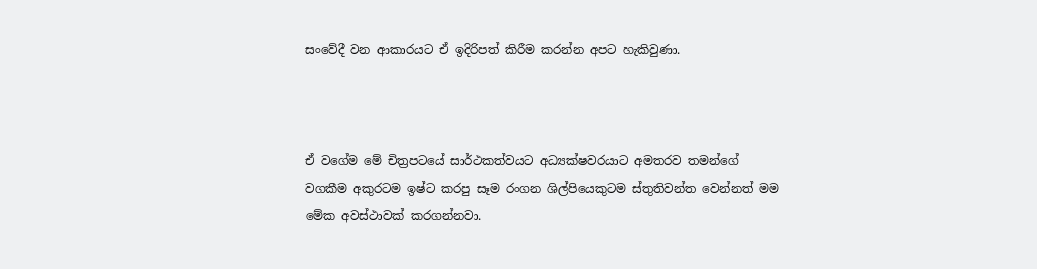සංවේදී වන ආකාරයට ඒ ඉදිරිපත් කිරීම කරන්න අපට හැකිවුණා.



ඒ වගේම මේ චිත්‍රපටයේ සාර්ථකත්වයට අධ්‍යක්ෂවරයාට අමතරව තමන්ගේ වගකීම අකුරටම ඉෂ්ට කරපු සෑම රංගන ශිල්පියෙකුටම ස්තුතිවන්ත වෙන්නත් මම මේක අවස්ථාවක් කරගන්නවා.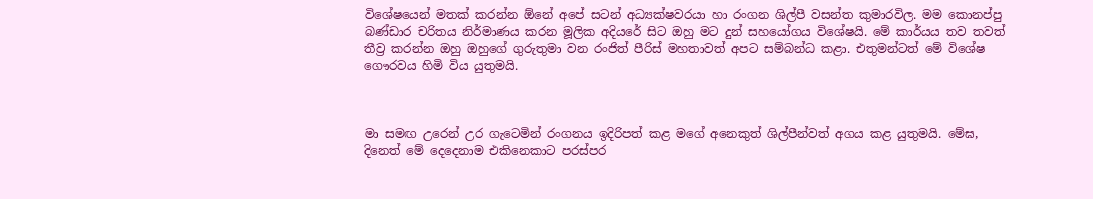විශේෂයෙන් මතක් කරන්න ඕනේ අපේ සටන් අධ්‍යක්ෂවරයා හා රංගන ශිල්පී වසන්ත කුමාරවිල. මම කොනප්පු බණ්ඩාර චරිතය නිර්මාණය කරන මූලික අදියරේ සිට ඔහු මට දුන් සහයෝගය විශේෂයි. මේ කාර්යය තව තවත් තීව්‍ර කරන්න ඔහු ඔහුගේ ගුරුතුමා වන රංජිත් පීරිස් මහතාවත් අපට සම්බන්ධ කළා. එතුමන්ටත් මේ විශේෂ ගෞරවය හිමි විය යුතුමයි.



මා සමඟ උරෙන් උර ගැටෙමින් රංගනය ඉදිරිපත් කළ මගේ අනෙකුත් ශිල්පීන්වත් අගය කළ යුතුමයි. මේඝ, දිනෙත් මේ දෙදෙනාම එකිනෙකාට පරස්පර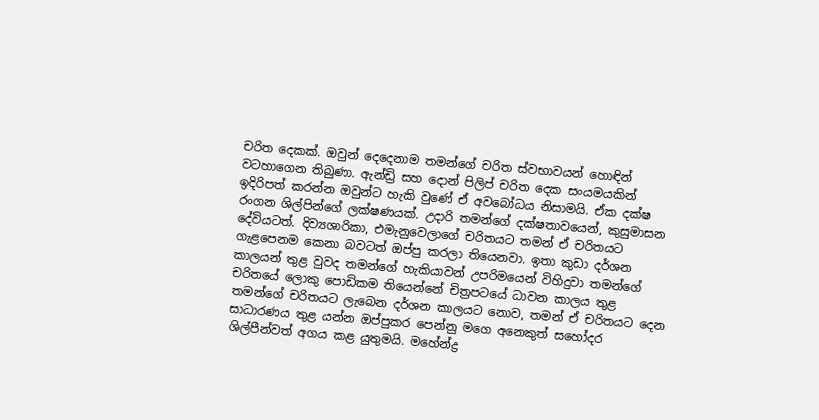චරිත දෙකක්. ඔවුන් දෙදෙනාම තමන්ගේ චරිත ස්වභාවයන් හොඳින් වටහාගෙන තිබුණා. ඇන්ඩ්‍රි සහ දොන් පිලිප් චරිත දෙක සංයමයකින් ඉදිරිපත් කරන්න ඔවුන්ට හැකි වුණේ ඒ අවබෝධය නිසාමයි. ඒක දක්ෂ රංගන ශිල්පින්ගේ ලක්ෂණයක්. උදාරි තමන්ගේ දක්ෂතාවයෙන්, කුසුමාසන දේවියටත්. දිව්‍යශාරිකා, එමැනුවෙලාගේ චරිතයට තමන් ඒ චරිතයට ගැළපෙනම කෙනා බවටත් ඔප්පු කරලා තියෙනවා. ඉතා කුඩා දර්ශන කාලයන් තුළ වුවද තමන්ගේ හැකියාවන් උපරිමයෙන් විහිදුවා තමන්ගේ චරිතයේ ලොකු පොඩිකම තියෙන්නේ චිත්‍රපටයේ ධාවන කාලය තුළ තමන්ගේ චරිතයට ලැබෙන දර්ශන කාලයට නොව, තමන් ඒ චරිතයට දෙන සාධාරණය තුළ යන්න ඔප්පුකර පෙන්නු මගෙ අනෙකුත් සහෝදර ශිල්පීන්වත් අගය කළ යුතුමයි. මහේන්ද්‍ර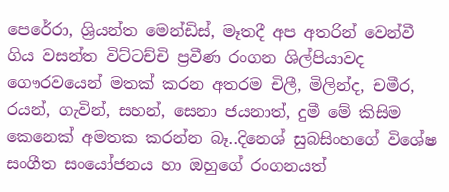පෙරේරා, ශ්‍රියන්ත මෙන්ඩිස්, මෑතදී අප අතරින් වෙන්වී ගිය වසන්ත විට්ටච්චි ප්‍රවීණ රංගන ශිල්පියාවද ගෞරවයෙන් මතක් කරන අතරම චිලී, මිලින්ද, චමීර, රයන්, ගැවින්, සහන්, සෙනා ජයනාත්, දුමී මේ කිසිම කෙනෙක් අමතක කරන්න බෑ..දිනෙශ් සුබසිංහගේ විශේෂ සංගීත සංයෝජනය හා ඔහුගේ රංගනයත්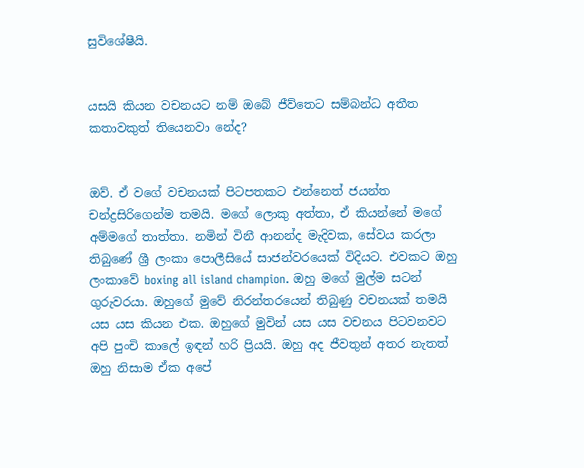සුවිශේෂීයි.


යසයි කියන වචනයට නම් ඔබේ ජීව්තෙට සම්බන්ධ අතීත කතාවකුත් තියෙනවා නේද?


ඔව්. ඒ වගේ වචනයක් පිටපතකට එන්නෙත් ජයන්ත චන්ද්‍රසිරිගෙන්ම තමයි. මගේ ලොකු අත්තා, ඒ කියන්නේ මගේ අම්මගේ තාත්තා. නමින් විනී ආනන්ද මැදිවක, සේවය කරලා තිබුණේ ශ්‍රී ලංකා පොලීසියේ සාජන්වරයෙක් විදියට. එවකට ඔහු ලංකාවේ boxing all island champion. ඔහු මගේ මුල්ම සටන් ගුරුවරයා. ඔහුගේ මුවේ නිරන්තරයෙන් තිබුණු වචනයක් තමයි යස යස කියන එක. ඔහුගේ මුවින් යස යස වචනය පිටවනවට අපි පුංචි කාලේ ඉඳන් හරි ප්‍රියයි. ඔහු අද ජීවතුන් අතර නැතත් ඔහු නිසාම ඒක අපේ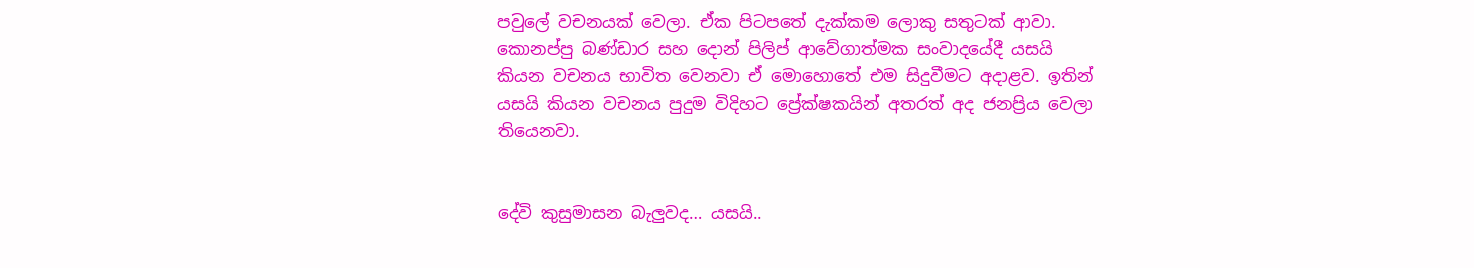පවුලේ වචනයක් වෙලා. ඒක පිටපතේ දැක්කම ලොකු සතුටක් ආවා. කොනප්පු බණ්ඩාර සහ දොන් පිලිප් ආවේගාත්මක සංවාදයේදී යසයි කියන වචනය භාවිත වෙනවා ඒ මොහොතේ එම සිදුවීමට අදාළව. ඉතින් යසයි කියන වචනය පුදුම විදිහට ප්‍රේක්ෂකයින් අතරත් අද ජනප්‍රිය වෙලා තියෙනවා.


දේවි කුසුමාසන බැලුවද… යසයි..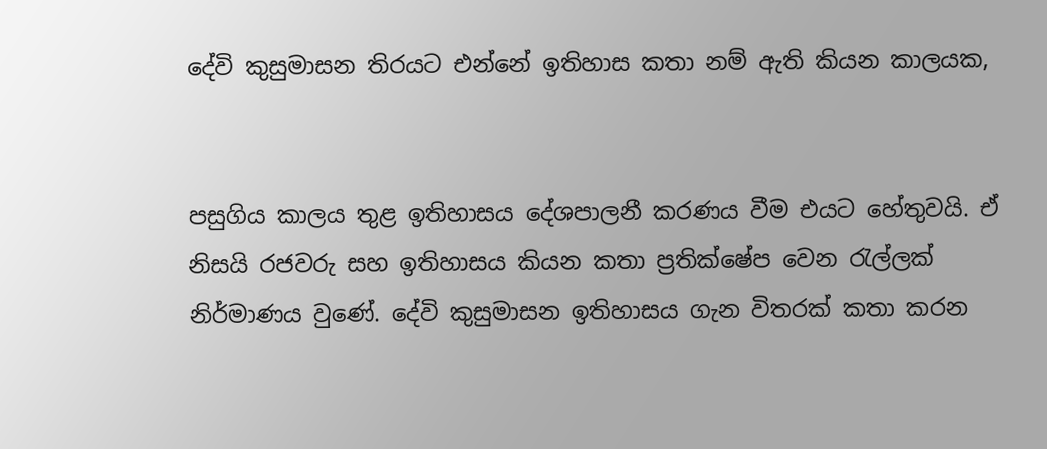දේවි කුසුමාසන තිරයට එන්නේ ඉතිහාස කතා නම් ඇති කියන කාලයක,


පසුගිය කාලය තුළ ඉතිහාසය දේශපාලනී කරණය වීම එයට හේතුවයි. ඒ නිසයි රජවරු සහ ඉතිහාසය කියන කතා ප්‍රතික්ෂේප වෙන රැල්ලක් නිර්මාණය වුණේ. දේවි කුසුමාසන ඉතිහාසය ගැන විතරක් කතා කරන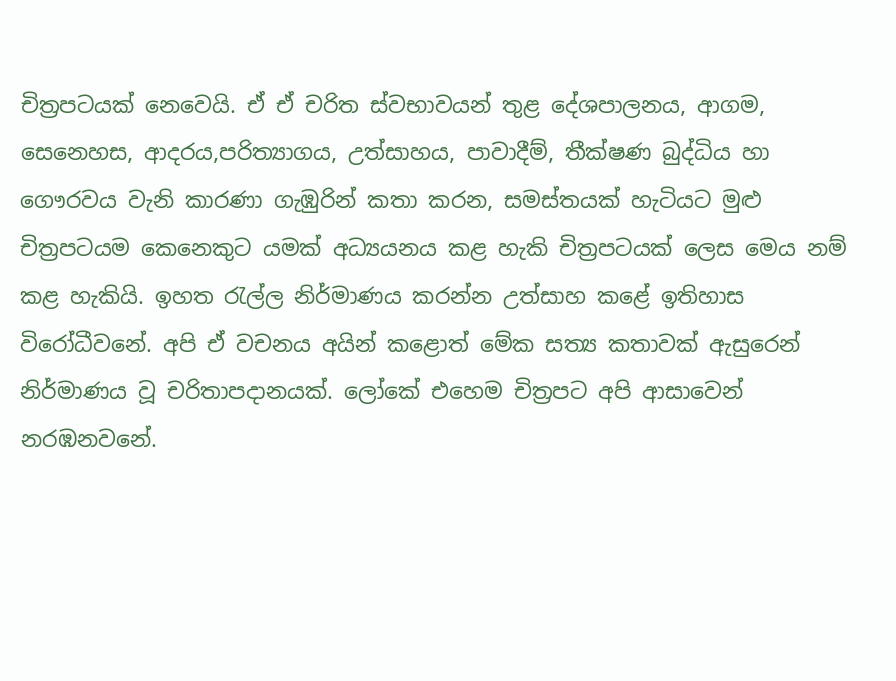චිත්‍රපටයක් නෙවෙයි. ඒ ඒ චරිත ස්වභාවයන් තුළ දේශපාලනය, ආගම, සෙනෙහස, ආදරය,පරිත්‍යාගය, උත්සාහය, පාවාදීම්, තීක්ෂණ බුද්ධිය හා ගෞරවය වැනි කාරණා ගැඹුරින් කතා කරන, සමස්තයක් හැටියට මුළු චිත්‍රපටයම කෙනෙකුට යමක් අධ්‍යයනය කළ හැකි චිත්‍රපටයක් ලෙස මෙය නම් කළ හැකියි. ඉහත රැල්ල නිර්මාණය කරන්න උත්සාහ කළේ ඉතිහාස විරෝධීවනේ. අපි ඒ වචනය අයින් කළොත් මේක සත්‍ය කතාවක් ඇසුරෙන් නිර්මාණය වූ චරිතාපදානයක්. ලෝකේ එහෙම චිත්‍රපට අපි ආසාවෙන් නරඹනවනේ.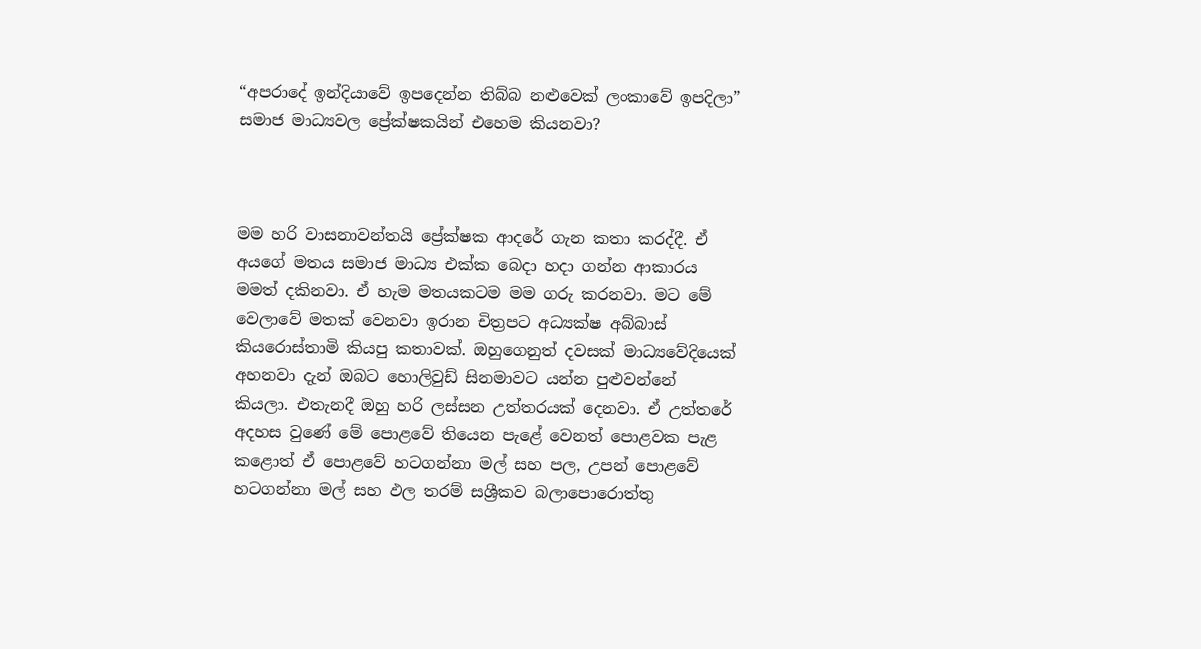“අපරාදේ ඉන්දියාවේ ඉපදෙන්න තිබ්බ නළුවෙක් ලංකාවේ ඉපදිලා” සමාජ මාධ්‍යවල ප්‍රේක්ෂකයින් එහෙම කියනවා?



මම හරි වාසනාවන්තයි ප්‍රේක්ෂක ආදරේ ගැන කතා කරද්දී. ඒ අයගේ මතය සමාජ මාධ්‍ය එක්ක බෙදා හදා ගන්න ආකාරය මමත් දකිනවා. ඒ හැම මතයකටම මම ගරු කරනවා. මට මේ වෙලාවේ මතක් වෙනවා ඉරාන චිත්‍රපට අධ්‍යක්ෂ අබ්බාස් කියරොස්තාමි කියපු කතාවක්. ඔහුගෙනුත් දවසක් මාධ්‍යවේදියෙක් අහනවා දැන් ඔබට හොලිවුඩ් සිනමාවට යන්න පුළුවන්නේ කියලා. එතැනදී ඔහු හරි ලස්සන උත්තරයක් දෙනවා. ඒ උත්තරේ අදහස වුණේ මේ පොළවේ තියෙන පැළේ වෙනත් පොළවක පැළ කළොත් ඒ පොළවේ හටගන්නා මල් සහ පල, උපන් පොළවේ හටගන්නා මල් සහ ඵල තරම් සශ්‍රීකව බලාපොරොත්තු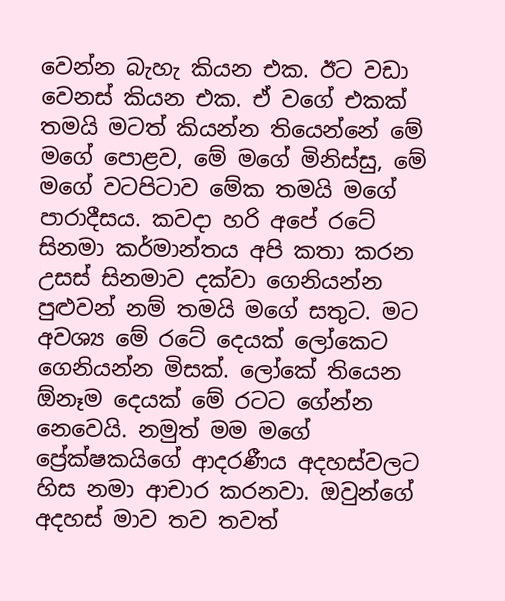වෙන්න බැහැ කියන එක. ඊට වඩා වෙනස් කියන එක. ඒ වගේ එකක් තමයි මටත් කියන්න තියෙන්නේ මේ මගේ පොළව, මේ මගේ මිනිස්සු, මේ මගේ වටපිටාව මේක තමයි මගේ පාරාදීසය. කවදා හරි අපේ රටේ සිනමා කර්මාන්තය අපි කතා කරන උසස් සිනමාව දක්වා ගෙනියන්න පුළුවන් නම් තමයි මගේ සතුට. මට අවශ්‍ය මේ රටේ දෙයක් ලෝකෙට ගෙනියන්න මිසක්. ලෝකේ තියෙන ඕනෑම දෙයක් මේ රටට ගේන්න නෙවෙයි. නමුත් මම මගේ ප්‍රේක්ෂකයිගේ ආදරණීය අදහස්වලට හිස නමා ආචාර කරනවා. ඔවුන්ගේ අදහස් මාව තව තවත්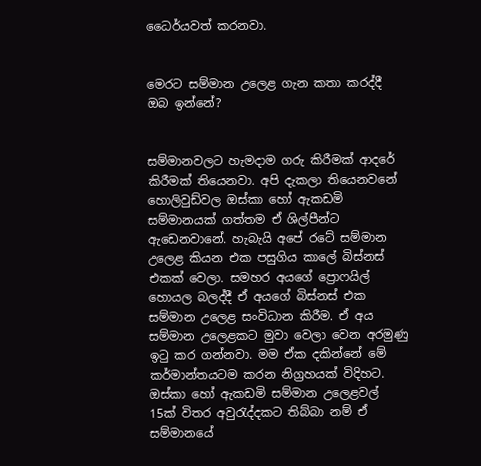ධෛර්යවත් කරනවා.


මෙරට සම්මාන උලෙළ ගැන කතා කරද්දී ඔබ ඉන්නේ?


සම්මානවලට හැමදාම ගරු කිරීමක් ආදරේ කිරීමක් තියෙනවා. අපි දැකලා තියෙනවනේ හොලිවුඩ්වල ඔස්කා හෝ ඇකඩමි සම්මානයක් ගත්තම ඒ ශිල්පීන්ට ඇඩෙනවානේ. හැබැයි අපේ රටේ සම්මාන උලෙළ කියන එක පසුගිය කාලේ බිස්නස් එකක් වෙලා. සමහර අයගේ ප්‍රොෆයිල් හොයල බලද්දී ඒ අයගේ බිස්නස් එක සම්මාන උලෙළ සංවිධාන කිරීම. ඒ අය සම්මාන උලෙළකට මුවා වෙලා වෙන අරමුණු ඉටු කර ගන්නවා. මම ඒක දකින්නේ මේ කර්මාන්තයටම කරන නිග්‍රහයක් විදිහට. ඔස්කා හෝ ඇකඩමි සම්මාන උලෙළවල් 15ක් විතර අවුරැද්දකට තිබ්බා නම් ඒ සම්මානයේ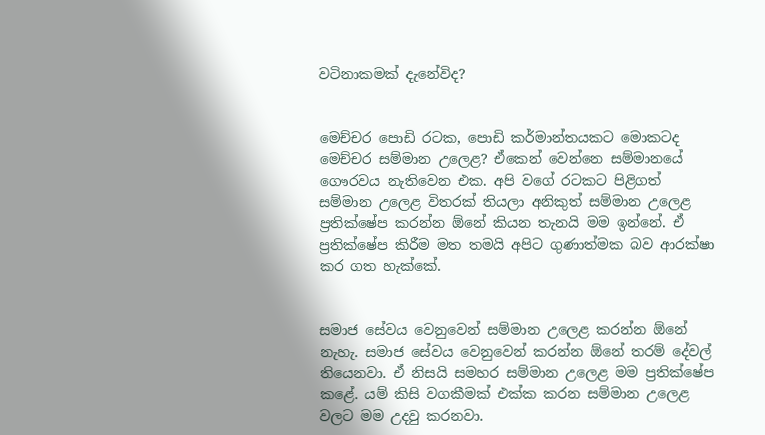වටිනාකමක් දැනේවිද?


මෙච්චර පොඩි රටක, පොඩි කර්මාන්තයකට මොකටද මෙච්චර සම්මාන උලෙළ? ඒකෙන් වෙන්නෙ සම්මානයේ ගෞරවය නැතිවෙන එක. අපි වගේ රටකට පිළිගත් සම්මාන උලෙළ විතරක් තියලා අනිකුත් සම්මාන උලෙළ ප්‍රතික්ෂේප කරන්න ඕනේ කියන තැනයි මම ඉන්නේ. ඒ ප්‍රතික්ෂේප කිරීම මත තමයි අපිට ගුණාත්මක බව ආරක්ෂා කර ගත හැක්කේ.


සමාජ සේවය වෙනුවෙන් සම්මාන උලෙළ කරන්න ඕනේ නැහැ. සමාජ සේවය වෙනුවෙන් කරන්න ඕනේ තරම් දේවල් තියෙනවා. ඒ නිසයි සමහර සම්මාන උලෙළ මම ප්‍රතික්ෂේප කළේ. යම් කිසි වගකීමක් එක්ක කරන සම්මාන උලෙළ වලට මම උදවු කරනවා.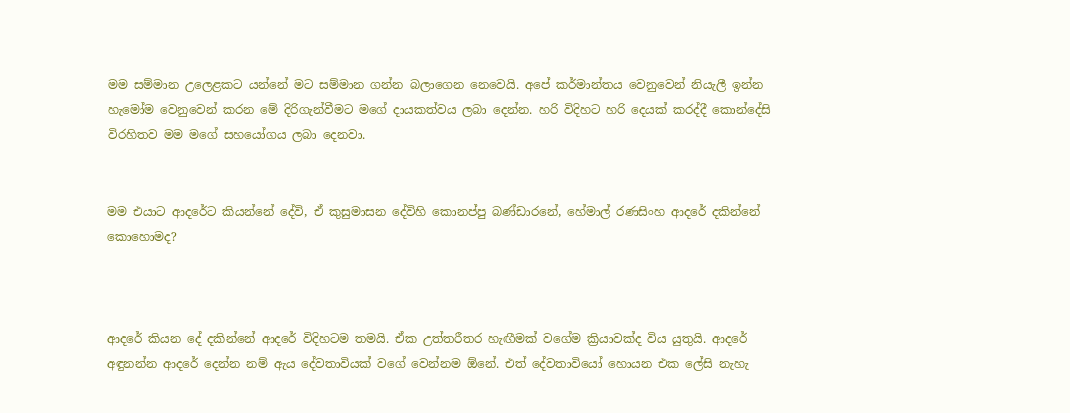මම සම්මාන උලෙළකට යන්නේ මට සම්මාන ගන්න බලාගෙන නෙවෙයි. අපේ කර්මාන්තය වෙනුවෙන් නියැලී ඉන්න හැමෝම වෙනුවෙන් කරන මේ දිරිගැන්වීමට මගේ දායකත්වය ලබා දෙන්න. හරි විදිහට හරි දෙයක් කරද්දී කොන්දේසි විරහිතව මම මගේ සහයෝගය ලබා දෙනවා.


මම එයාට ආදරේට කියන්නේ දේවි, ඒ කුසුමාසන දේවිහි කොනප්පු බණ්ඩාරනේ, හේමාල් රණසිංහ ආදරේ දකින්නේ කොහොමද?



ආදරේ කියන දේ දකින්නේ ආදරේ විදිහටම තමයි. ඒක උත්තරීතර හැඟීමක් වගේම ක්‍රියාවක්ද විය යුතුයි. ආදරේ අඳුනන්න ආදරේ දෙන්න නම් ඇය දේවතාවියක් වගේ වෙන්නම ඕනේ. එත් දේවතාවියෝ හොයන එක ලේසි නැහැ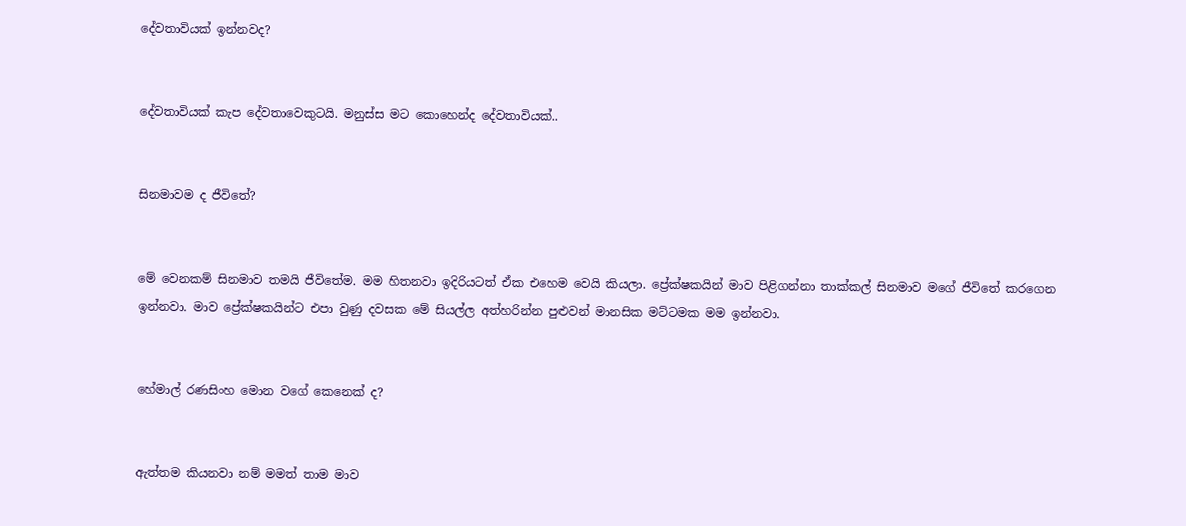දේවතාවියක් ඉන්නවද?


දේවතාවියක් කැප දේවතාවෙකුටයි. මනුස්ස මට කොහෙන්ද දේවතාවියක්..


සිනමාවම ද ජීවිතේ?


මේ වෙනකම් සිනමාව තමයි ජීවිතේම. මම හිතනවා ඉදිරියටත් ඒක එහෙම වෙයි කියලා. ප්‍රේක්ෂකයින් මාව පිළිගන්නා තාක්කල් සිනමාව මගේ ජීවිතේ කරගෙන ඉන්නවා. මාව ප්‍රේක්ෂකයින්ට එපා වුණු දවසක මේ සියල්ල අත්හරින්න පුළුවන් මානසික මට්ටමක මම ඉන්නවා.


හේමාල් රණසිංහ මොන වගේ කෙනෙක් ද?


ඇත්තම කියනවා නම් මමත් තාම මාව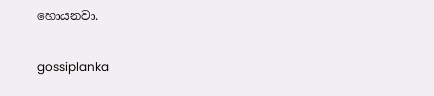හොයනවා.

gossiplanka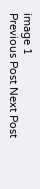image 1
Previous Post Next Post